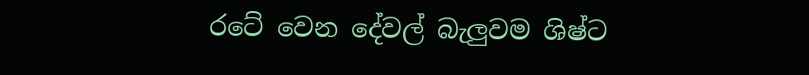රටේ වෙන දේවල් බැලුවම ශිෂ්ට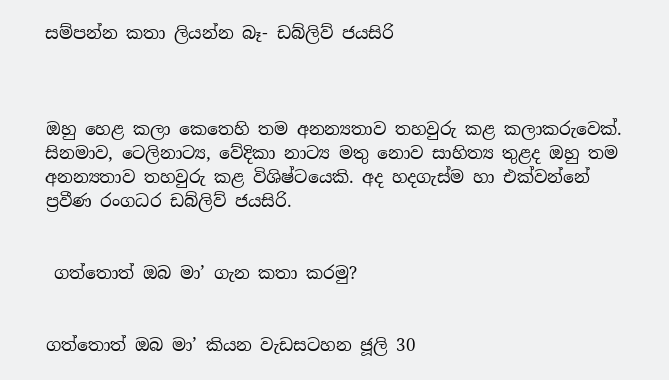සම්පන්න කතා ලියන්න බෑ- ඩබ්ලිව් ජයසිරි



ඔහු හෙළ කලා කෙතෙහි තම අනන්‍යතාව තහවුරු කළ කලාකරුවෙක්. සිනමාව, ටෙලිනාට්‍ය, වේදිකා නාට්‍ය මතු නොව සාහිත්‍ය තුළද ඔහු තම අනන්‍යතාව තහවුරු කළ විශිෂ්ටයෙකි. අද හදගැස්ම හා එක්වන්නේ ප්‍රවීණ රංගධර ඩබ්ලිව් ජයසිරි.


 ගත්තොත් ඔබ මා’ ගැන කතා කරමු?


ගත්තොත් ඔබ මා’ කියන වැඩසටහන ජූලි 30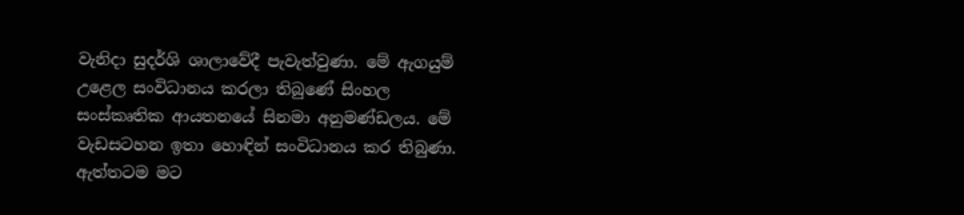වැනිදා සුදර්ශි ශාලාවේදී පැවැත්වුණා. මේ ඇගයුම් උළෙල සංවිධානය කරලා තිබුණේ සිංහල සංස්කෘතික ආයතනයේ සිනමා අනුමණ්ඩලය. මේ වැඩසටහන ඉතා හොඳින් සංවිධානය කර තිබුණා. ඇත්තටම මට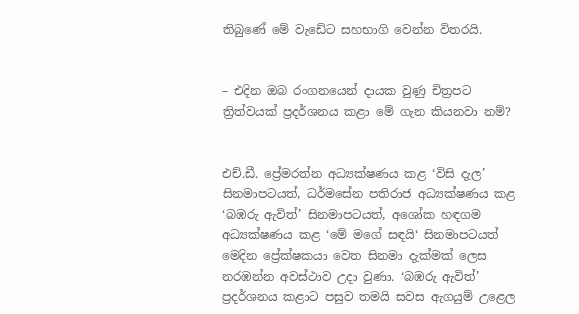තිබුණේ මේ වැඩේට සහභාගි වෙන්න විතරයි.


– එදින ඔබ රංගනයෙන් දායක වුණු චිත්‍රපට ත්‍රිත්වයක් ප්‍රදර්ශනය කළා මේ ගැන කියනවා නම්?


එච්.ඩී. ප්‍රේමරත්න අධ්‍යක්ෂණය කළ ‘විසි දැල’ සිනමාපටයත්, ධර්මසේන පතිරාජ අධ්‍යක්ෂණය කළ ‘බඹරු ඇවිත්’ සිනමාපටයත්, අශෝක හඳගම අධ්‍යක්ෂණය කළ ‘මේ මගේ සඳයි‘ සිනමාපටයත් මෙදින ප්‍රේක්ෂකයා වෙත සිනමා දැක්මක් ලෙස නරඹන්න අවස්ථාව උදා වුණා. ‘බඹරු ඇවිත්’ ප්‍රදර්ශනය කළාට පසුව තමයි සවස ඇගයුම් උළෙල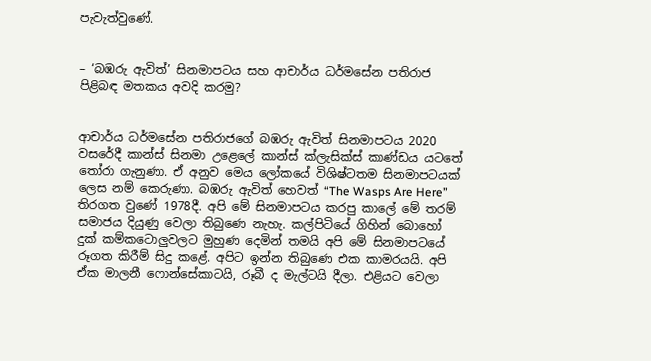පැවැත්වුණේ.


– ‘බඹරු ඇවිත්’ සිනමාපටය සහ ආචාර්ය ධර්මසේන පතිරාජ පිළිබඳ මතකය අවදි කරමු?


ආචාර්ය ධර්මසේන පතිරාජගේ බඹරු ඇවිත් සිනමාපටය 2020 වසරේදී කාන්ස් සිනමා උළෙලේ කාන්ස් ක්ලැසික්ස් කාණ්ඩය යටතේ තෝරා ගැනුණා. ඒ අනුව මෙය ලෝකයේ විශිෂ්ටතම සිනමාපටයක් ලෙස නම් කෙරුණා. බඹරු ඇවිත් හෙවත් “The Wasps Are Here” තිරගත වුණේ 1978දී. අපි මේ සිනමාපටය කරපු කාලේ මේ තරම් සමාජය දියුණු වෙලා තිබුණෙ නැහැ. කල්පිටියේ ගිහින් බොහෝ දුක් කම්කටොලුවලට මුහුණ දෙමින් තමයි අපි මේ සිනමාපටයේ රූගත කිරීම් සිදු කළේ. අපිට ඉන්න තිබුණෙ එක කාමරයයි. අපි ඒක මාලනී ෆොන්සේකාටයි, රූබී ද මැල්ටයි දීලා. එළියට වෙලා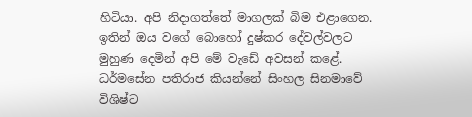හිටියා. අපි නිදාගත්තේ මාගලක් බිම එළාගෙන. ඉතින් ඔය වගේ බොහෝ දුෂ්කර දේවල්වලට මුහුණ දෙමින් අපි මේ වැඩේ අවසන් කළේ. ධර්මසේන පතිරාජ කියන්නේ සිංහල සිනමාවේ විශිෂ්ට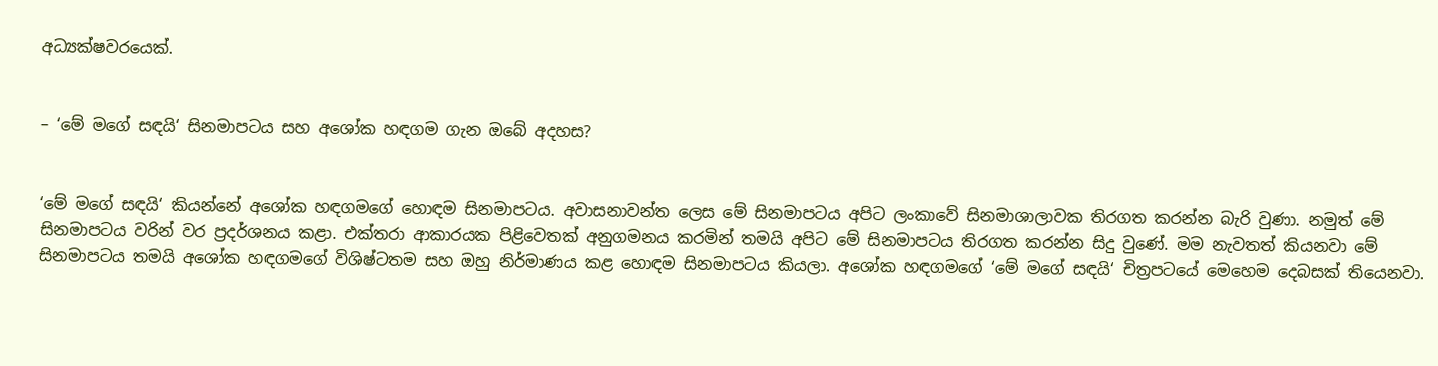අධ්‍යක්ෂවරයෙක්.


– ‘මේ මගේ සඳයි‘ සිනමාපටය සහ අශෝක හඳගම ගැන ඔබේ අදහස?


‘මේ මගේ සඳයි‘ කියන්නේ අශෝක හඳගමගේ හොඳම සිනමාපටය. අවාසනාවන්ත ලෙස මේ සිනමාපටය අපිට ලංකාවේ සිනමාශාලාවක තිරගත කරන්න බැරි වුණා. නමුත් මේ සිනමාපටය වරින් වර ප්‍රදර්ශනය කළා. එක්තරා ආකාරයක පිළිවෙතක් අනුගමනය කරමින් තමයි අපිට මේ සිනමාපටය තිරගත කරන්න සිදු වුණේ. මම නැවතත් කියනවා මේ සිනමාපටය තමයි අශෝක හඳගමගේ විශිෂ්ටතම සහ ඔහු නිර්මාණය කළ හොඳම සිනමාපටය කියලා. අශෝක හඳගමගේ ‘මේ මගේ සඳයි‘ චිත්‍රපටයේ මෙහෙම දෙබසක් තියෙනවා.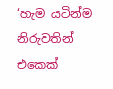‘හැම යටින්ම නිරුවතින් එකෙක්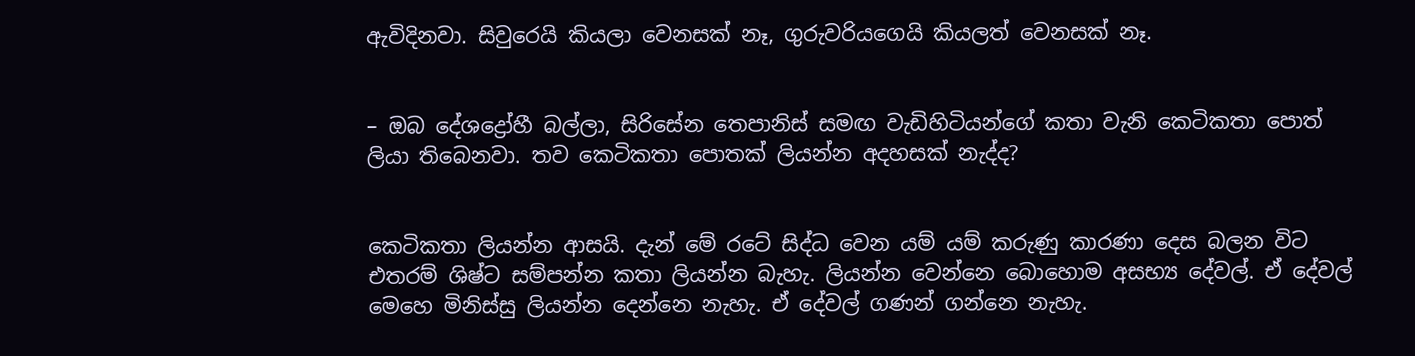ඇවිදිනවා. සිවුරෙයි කියලා වෙනසක් නෑ, ගුරුවරියගෙයි කියලත් වෙනසක් නෑ.


– ඔබ දේශද්‍රෝහී බල්ලා, සිරිසේන තෙපානිස් සමඟ වැඩිහිටියන්ගේ කතා වැනි කෙටිකතා පොත් ලියා තිබෙනවා. තව කෙටිකතා පොතක් ලියන්න අදහසක් නැද්ද?


කෙටිකතා ලියන්න ආසයි. දැන් මේ රටේ සිද්ධ වෙන යම් යම් කරුණු කාරණා දෙස බලන විට එතරම් ශිෂ්ට සම්පන්න කතා ලියන්න බැහැ. ලියන්න වෙන්නෙ බොහොම අසභ්‍ය දේවල්. ඒ දේවල් මෙහෙ මිනිස්සු ලියන්න දෙන්නෙ නැහැ. ඒ දේවල් ගණන් ගන්නෙ නැහැ.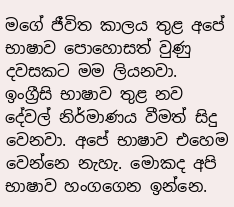මගේ ජීවිත කාලය තුළ අපේ භාෂාව පොහොසත් වුණු දවසකට මම ලියනවා. ඉංග්‍රීසි භාෂාව තුළ නව දේවල් නිර්මාණය වීමත් සිදු වෙනවා. අපේ භාෂාව එහෙම වෙන්නෙ නැහැ. මොකද අපි භාෂාව හංගගෙන ඉන්නෙ.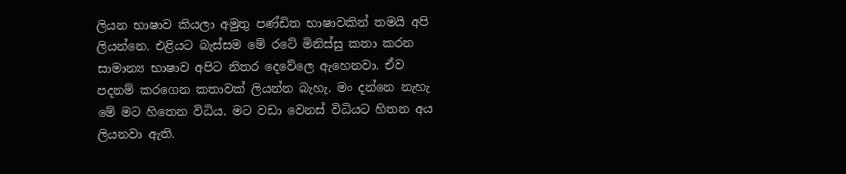ලියන භාෂාව කියලා අමුතු පණ්ඩිත භාෂාවකින් තමයි අපි ලියන්නෙ. එළියට බැස්සම මේ රටේ මිනිස්සු කතා කරන සාමාන්‍ය භාෂාව අපිට නිතර දෙවේලෙ ඇහෙනවා. ඒව පදනම් කරගෙන කතාවක් ලියන්න බැහැ. මං දන්නෙ නැහැ මේ මට හිතෙන විධිය. මට වඩා වෙනස් විධියට හිතන අය ලියනවා ඇති.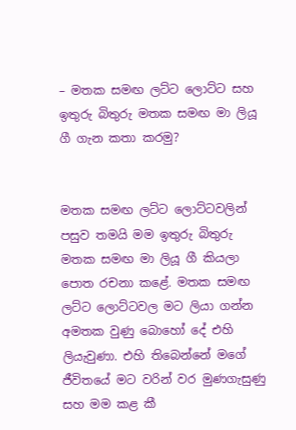– මතක සමඟ ලට්ට ලොට්ට සහ ඉතුරු බිතුරු මතක සමඟ මා ලියූ ගී ගැන කතා කරමු?


මතක සමඟ ලට්ට ලොට්ටවලින් පසුව තමයි මම ඉතුරු බිතුරු මතක සමඟ මා ලියූ ගී කියලා පොත රචනා කළේ. මතක සමඟ ලට්ට ලොට්ටවල මට ලියා ගන්න අමතක වුණු බොහෝ දේ එහි ලියැවුණා. එහි තිබෙන්නේ මගේ ජීවිතයේ මට වරින් වර මුණගැසුණු සහ මම කළ කී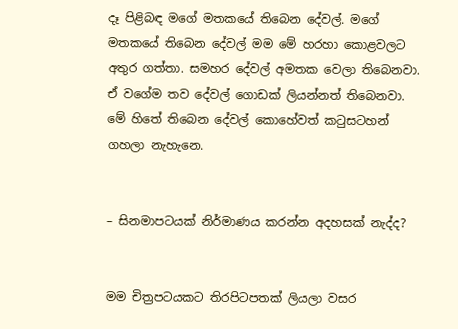දෑ පිළිබඳ මගේ මතකයේ තිබෙන දේවල්. මගේ මතකයේ තිබෙන දේවල් මම මේ හරහා කොළවලට අතුර ගත්තා. සමහර දේවල් අමතක වෙලා තිබෙනවා. ඒ වගේම තව දේවල් ගොඩක් ලියන්නත් තිබෙනවා. මේ හිතේ තිබෙන දේවල් කොහේවත් කටුසටහන් ගහලා නැහැනෙ.


– සිනමාපටයක් නිර්මාණය කරන්න අදහසක් නැද්ද?


මම චිත්‍රපටයකට තිරපිටපතක් ලියලා වසර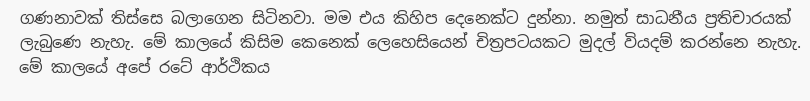ගණනාවක් තිස්සෙ බලාගෙන සිටිනවා. මම එය කිහිප දෙනෙක්ට දුන්නා. නමුත් සාධනීය ප්‍රතිචාරයක් ලැබුණෙ නැහැ. මේ කාලයේ කිසිම කෙනෙක් ලෙහෙසියෙන් චිත්‍රපටයකට මුදල් වියදම් කරන්නෙ නැහැ. මේ කාලයේ අපේ රටේ ආර්ථිකය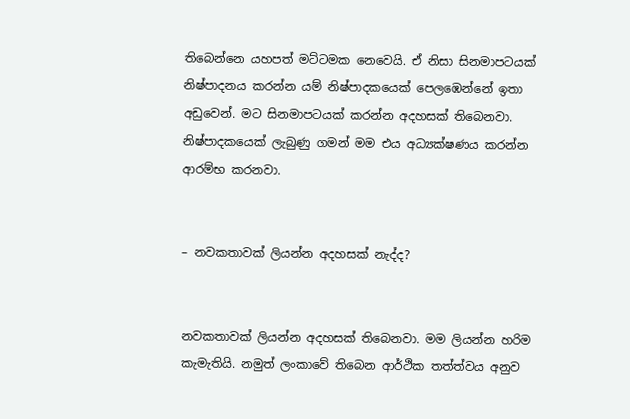තිබෙන්නෙ යහපත් මට්ටමක නෙවෙයි. ඒ නිසා සිනමාපටයක් නිෂ්පාදනය කරන්න යම් නිෂ්පාදකයෙක් පෙලඹෙන්නේ ඉතා අඩුවෙන්. මට සිනමාපටයක් කරන්න අදහසක් තිබෙනවා. නිෂ්පාදකයෙක් ලැබුණු ගමන් මම එය අධ්‍යක්ෂණය කරන්න ආරම්භ කරනවා.


– නවකතාවක් ලියන්න අදහසක් නැද්ද?


නවකතාවක් ලියන්න අදහසක් තිබෙනවා. මම ලියන්න හරිම කැමැතියි. නමුත් ලංකාවේ තිබෙන ආර්ථික තත්ත්වය අනුව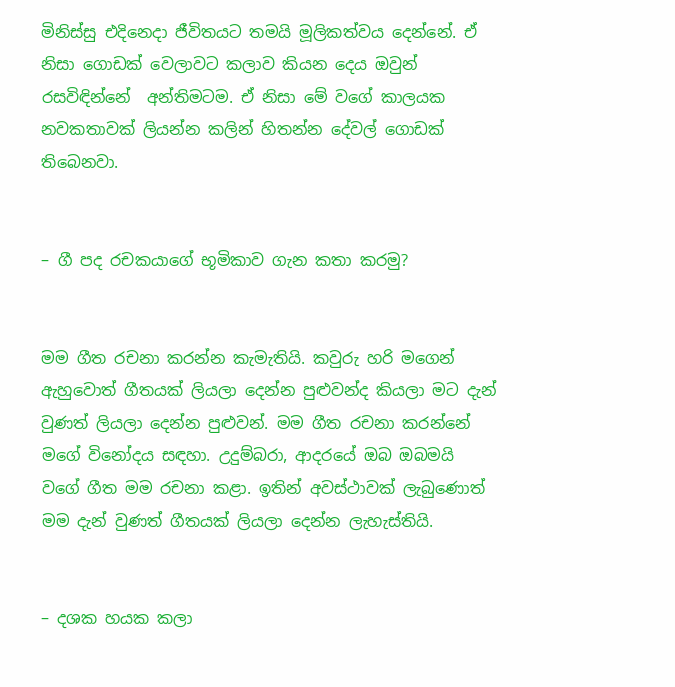මිනිස්සු එදිනෙදා ජීවිතයට තමයි මූලිකත්වය දෙන්නේ. ඒ නිසා ගොඩක් වෙලාවට කලාව කියන දෙය ඔවුන් රසවිඳින්නේ  අන්තිමටම. ඒ නිසා මේ වගේ කාලයක නවකතාවක් ලියන්න කලින් හිතන්න දේවල් ගොඩක් තිබෙනවා.


– ගී පද රචකයාගේ භූමිකාව ගැන කතා කරමු?


මම ගීත රචනා කරන්න කැමැතියි. කවුරු හරි මගෙන් ඇහුවොත් ගීතයක් ලියලා දෙන්න පුළුවන්ද කියලා මට දැන් වුණත් ලියලා දෙන්න පුළුවන්. මම ගීත රචනා කරන්නේ මගේ විනෝදය සඳහා. උදුම්බරා, ආදරයේ ඔබ ඔබමයි වගේ ගීත මම රචනා කළා. ඉතින් අවස්ථාවක් ලැබුණොත් මම දැන් වුණත් ගීතයක් ලියලා දෙන්න ලැහැස්තියි.


– දශක හයක කලා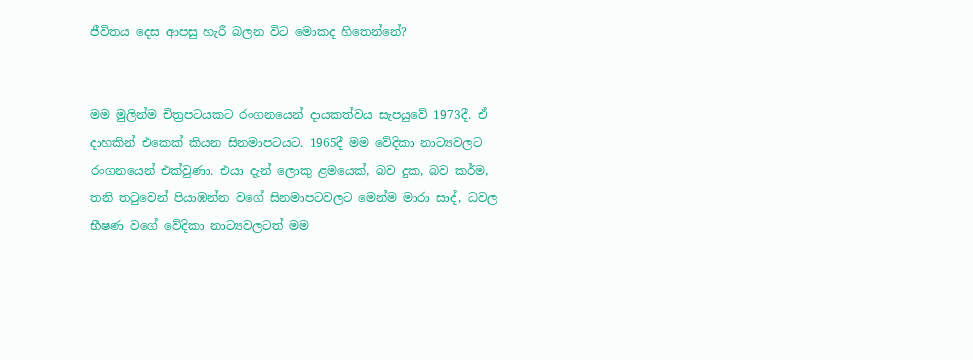ජීවිතය දෙස ආපසු හැරී බලන විට මොකද හිතෙන්නේ?


මම මුලින්ම චිත්‍රපටයකට රංගනයෙන් දායකත්වය සැපයුවේ 1973දී. ඒ දාහකින් එකෙක් කියන සිනමාපටයට. 1965දී මම වේදිකා නාට්‍යවලට රංගනයෙන් එක්වුණා. එයා දැන් ලොකු ළමයෙක්, බව දුක, බව කර්ම, තනි තටුවෙන් පියාඹන්න වගේ සිනමාපටවලට මෙන්ම මාරා සාද්, ධවල භීෂණ වගේ වේදිකා නාට්‍යවලටත් මම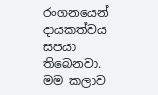රංගනයෙන් දායකත්වය සපයා තිබෙනවා. මම කලාව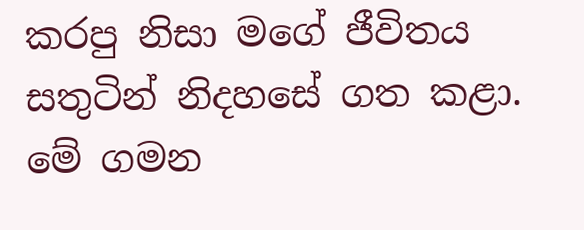කරපු නිසා මගේ ජීවිතය සතුටින් නිදහසේ ගත කළා. මේ ගමන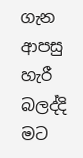ගැන ආපසු හැරී බලද්දි මට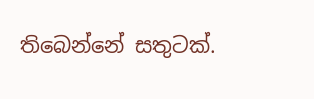තිබෙන්නේ සතුටක්.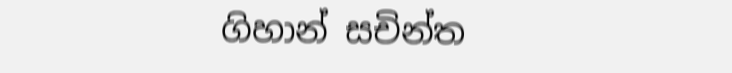ගිහාන් සචින්ත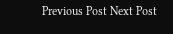Previous Post Next Post